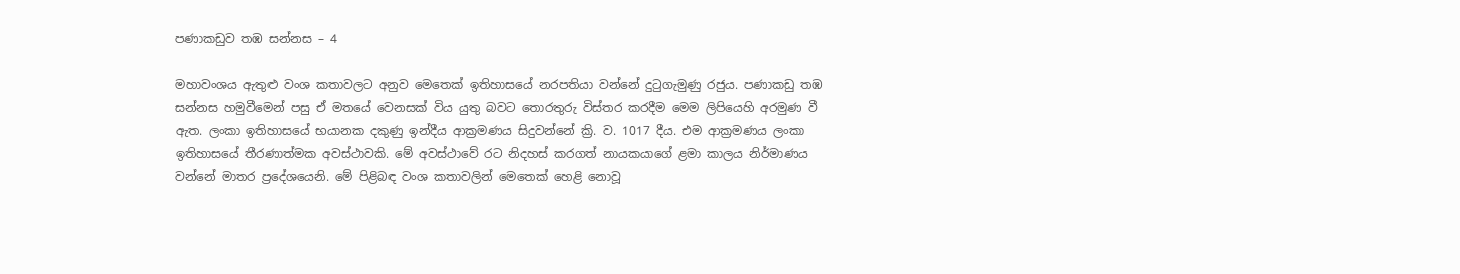පණාකඩුව තඹ සන්නස – 4

මහාවංශය ඇතුළු වංශ කතාවලට අනුව මෙතෙක්‌ ඉතිහාසයේ නරපතියා වන්නේ දුටුගැමුණු රජුය. පණාකඩු තඹ සන්නස හමුවීමෙන් පසු ඒ මතයේ වෙනසක්‌ විය යුතු බවට තොරතුරු විස්‌තර කරදීම මෙම ලිපියෙහි අරමුණ වී ඇත. ලංකා ඉතිහාසයේ භයානක දකුණු ඉන්දීය ආක්‍රමණය සිදුවන්නේ ක්‍රි. ව. 1017 දීය. එම ආක්‍රමණය ලංකා ඉතිහාසයේ තීරණාත්මක අවස්‌ථාවකි. මේ අවස්‌ථාවේ රට නිදහස්‌ කරගත් නායකයාගේ ළමා කාලය නිර්මාණය වන්නේ මාතර ප්‍රදේශයෙනි. මේ පිළිබඳ වංශ කතාවලින් මෙතෙක්‌ හෙළි නොවූ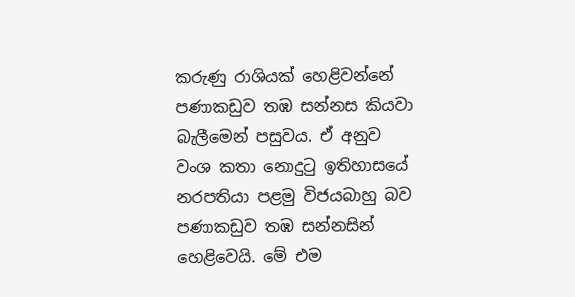කරුණු රාශියක්‌ හෙළිවන්නේ පණාකඩුව තඹ සන්නස කියවා බැලීමෙන් පසුවය. ඒ අනුව වංශ කතා නොදුටු ඉතිහාසයේ නරපතියා පළමු විජයබාහු බව පණාකඩුව තඹ සන්නසින් හෙළිවෙයි. මේ එම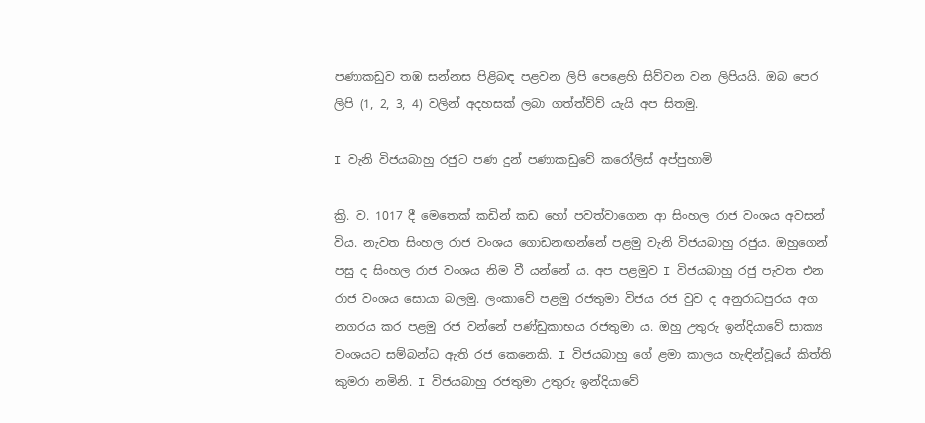පණාකඩුව තඹ සන්නස පිළිබඳ පළවන ලිපි පෙළෙහි සිව්වන වන ලිපියයි. ඔබ පෙර ලිපි (1, 2, 3, 4) වලින් අදහසක් ලබා ගත්ත්ව්ව් යැයි අප සිතමු.

I වැනි විජයබාහු රජුට පණ දුන් පණාකඩුවේ කරෝලිස්‌ අප්පුහාමි

ක්‍රි. ව. 1017 දී මෙතෙක්‌ කඩින් කඩ හෝ පවත්වාගෙන ආ සිංහල රාජ වංශය අවසන් විය. නැවත සිංහල රාජ වංශය ගොඩනඟන්නේ පළමු වැනි විජයබාහු රජුය. ඔහුගෙන් පසු ද සිංහල රාජ වංශය නිම වී යන්නේ ය. අප පළමුව I විජයබාහු රජු පැවත එන රාජ වංශය සොයා බලමු. ලංකාවේ පළමු රජතුමා විජය රජ වුව ද අනුරාධපුරය අග නගරය කර පළමු රජ වන්නේ පණ්‌ඩුකාභය රජතුමා ය. ඔහු උතුරු ඉන්දියාවේ සාක්‍ය වංශයට සම්බන්ධ ඇති රජ කෙනෙකි. I විජයබාහු ගේ ළමා කාලය හැඳින්වූයේ කිත්ති කුමරා නමිනි. I විජයබාහු රජතුමා උතුරු ඉන්දියාවේ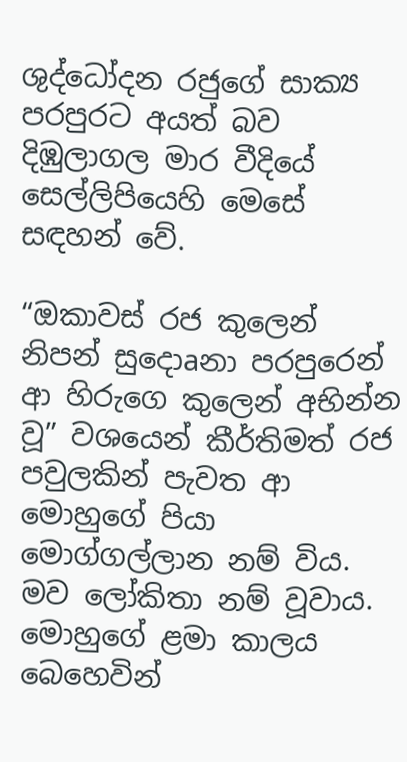ශුද්ධෝදන රජුගේ සාක්‍ය පරපුරට අයත් බව දිඹුලාගල මාර වීදියේ සෙල්ලිපියෙහි මෙසේ සඳහන් වේ.

“ඔකාවස්‌ රජ කුලෙන් නිපන් සුදොaනා පරපුරෙන් ආ හිරුගෙ කුලෙන් අභින්න වූ” වශයෙන් කීර්තිමත් රජ පවුලකින් පැවත ආ මොහුගේ පියා මොග්ගල්ලාන නම් විය. මව ලෝකිතා නම් වූවාය. මොහුගේ ළමා කාලය බෙහෙවින්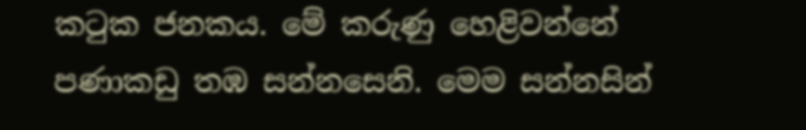කටුක ජනකය. මේ කරුණු හෙළිවන්නේ පණාකඩු තඹ සන්නසෙනි. මෙම සන්නසින්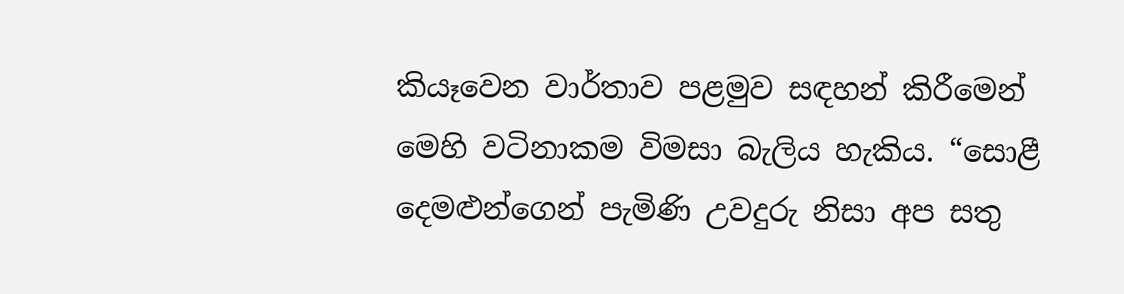කියෑවෙන වාර්තාව පළමුව සඳහන් කිරීමෙන් මෙහි වටිනාකම විමසා බැලිය හැකිය. “සොළී දෙමළුන්ගෙන් පැමිණි උවදුරු නිසා අප සතු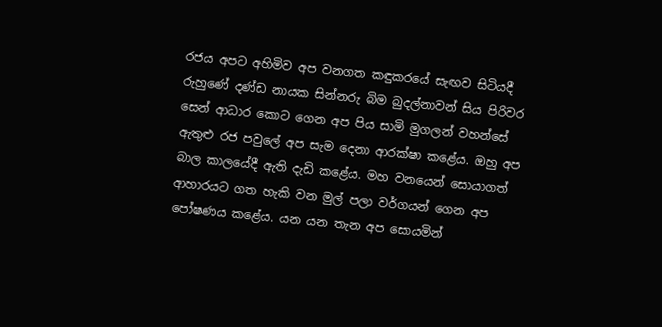රජය අපට අහිමිව අප වනගත කඳුකරයේ සැඟව සිටියදී රුහුණේ දණ්‌ඩ නායක සින්නරු බිම බුදල්නාවන් සිය පිරිවර සෙන් ආධාර කොට ගෙන අප පිය සාමි මුගලන් වහන්සේ ඇතුළු රජ පවුලේ අප සැම දෙනා ආරක්‌ෂා කළේය. ඔහු අප බාල කාලයේදී ඇති දැඩි කළේය. මහ වනයෙන් සොයාගත් ආහාරයට ගත හැකි වන මුල් පලා වර්ගයන් ගෙන අප පෝෂණය කළේය. යන යන තැන අප සොයමින්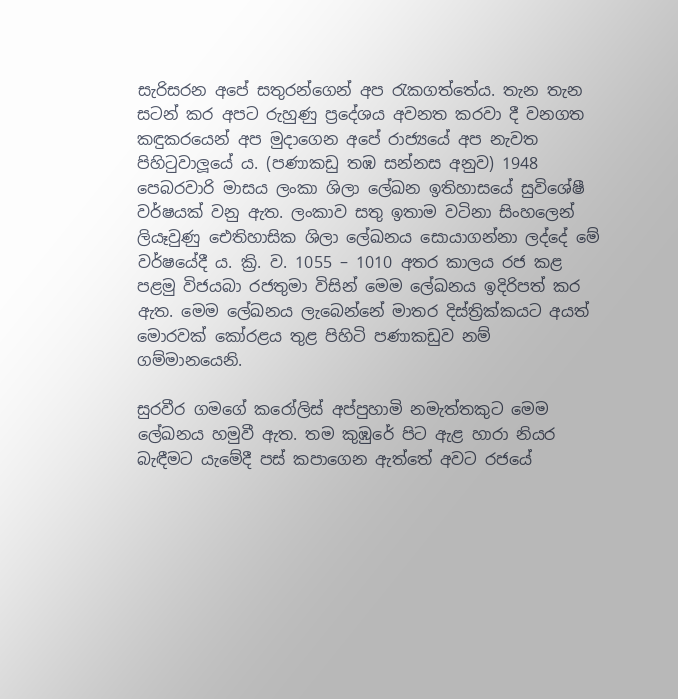සැරිසරන අපේ සතුරන්ගෙන් අප රැකගත්තේය. තැන තැන සටන් කර අපට රුහුණු ප්‍රදේශය අවනත කරවා දී වනගත කඳුකරයෙන් අප මුදාගෙන අපේ රාජ්‍යයේ අප නැවත පිහිටුවාලූයේ ය. (පණාකඩු තඹ සන්නස අනුව) 1948 පෙබරවාරි මාසය ලංකා ශිලා ලේඛන ඉතිහාසයේ සුවිශේෂී වර්ෂයක්‌ වනු ඇත. ලංකාව සතු ඉතාම වටිනා සිංහලෙන් ලියෑවුණු ඓතිහාසික ශිලා ලේඛනය සොයාගන්නා ලද්දේ මේ වර්ෂයේදී ය. ක්‍රි. ව. 1055 – 1010 අතර කාලය රජ කළ පළමු විජයබා රජතුමා විසින් මෙම ලේඛනය ඉදිරිපත් කර ඇත. මෙම ලේඛනය ලැබෙන්නේ මාතර දිස්‌ත්‍රික්‌කයට අයත් මොරවක්‌ කෝරළය තුළ පිහිටි පණාකඩුව නම් ගම්මානයෙනි.

සුරවීර ගමගේ කරෝලිස්‌ අප්පුහාමි නමැත්තකුට මෙම ලේඛනය හමුවී ඇත. තම කුඹුරේ පිට ඇළ හාරා නියර බැඳීමට යැමේදී පස්‌ කපාගෙන ඇත්තේ අවට රජයේ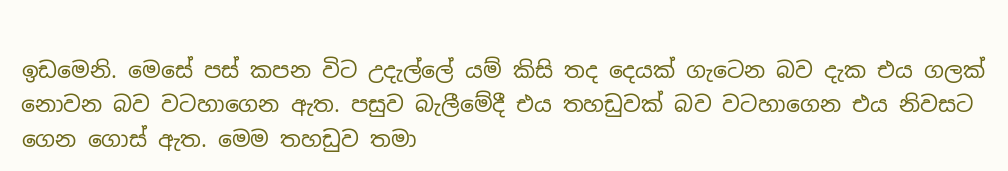ඉඩමෙනි. මෙසේ පස්‌ කපන විට උදැල්ලේ යම් කිසි තද දෙයක්‌ ගැටෙන බව දැක එය ගලක්‌ නොවන බව වටහාගෙන ඇත. පසුව බැලීමේදී එය තහඩුවක්‌ බව වටහාගෙන එය නිවසට ගෙන ගොස්‌ ඇත. මෙම තහඩුව තමා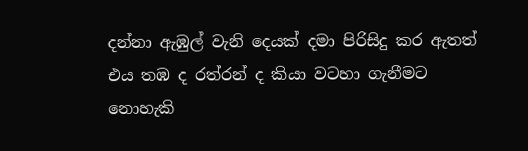දන්නා ඇඹුල් වැනි දෙයක්‌ දමා පිරිසිදු කර ඇතත් එය තඹ ද රත්රන් ද කියා වටහා ගැනීමට නොහැකි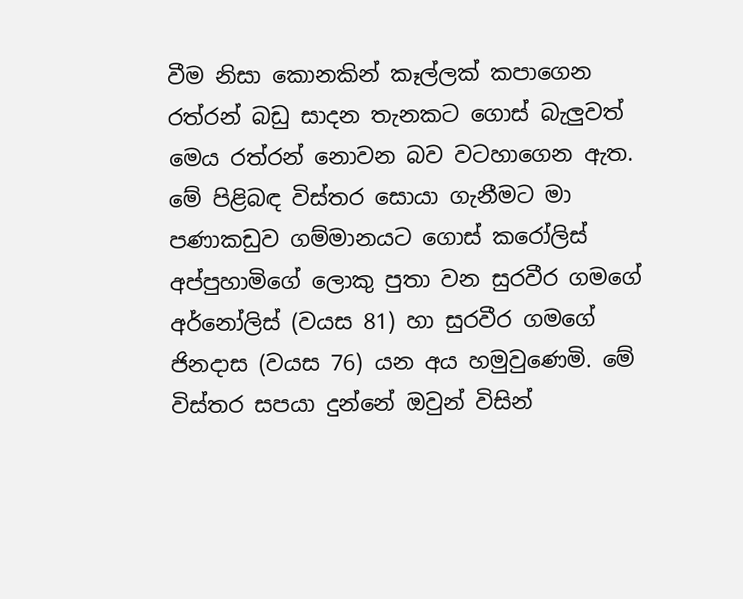වීම නිසා කොනකින් කෑල්ලක්‌ කපාගෙන රත්රන් බඩු සාදන තැනකට ගොස්‌ බැලුවත් මෙය රත්රන් නොවන බව වටහාගෙන ඇත. මේ පිළිබඳ විස්‌තර සොයා ගැනීමට මා පණාකඩුව ගම්මානයට ගොස්‌ කරෝලිස්‌ අප්පුහාමිගේ ලොකු පුතා වන සුරවීර ගමගේ අර්නෝලිස්‌ (වයස 81) හා සුරවීර ගමගේ ජිනදාස (වයස 76) යන අය හමුවුණෙමි. මේ විස්‌තර සපයා දුන්නේ ඔවුන් විසින්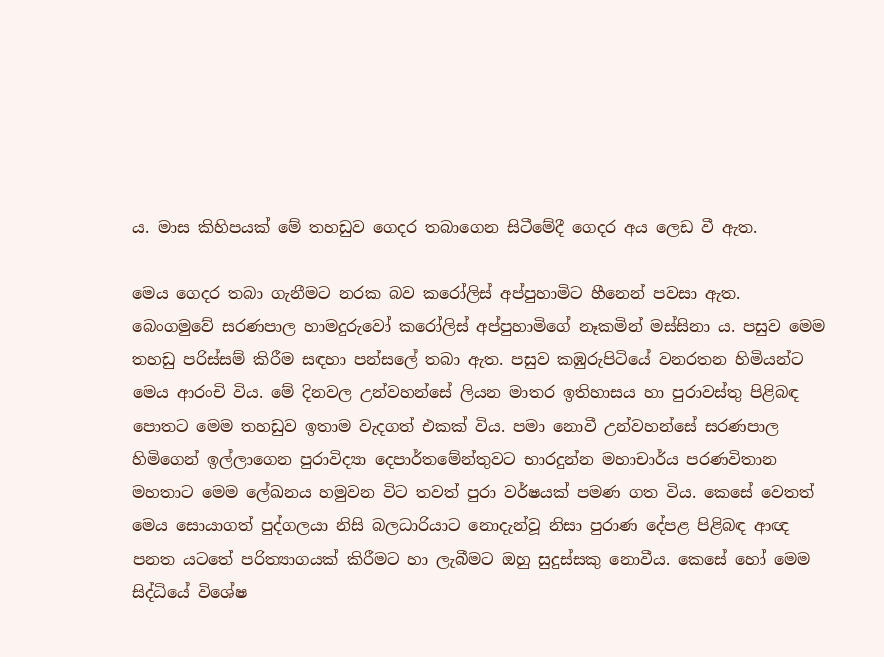ය. මාස කිහිපයක්‌ මේ තහඩුව ගෙදර තබාගෙන සිටීමේදී ගෙදර අය ලෙඩ වී ඇත.

මෙය ගෙදර තබා ගැනීමට නරක බව කරෝලිස්‌ අප්පුහාමිට හීනෙන් පවසා ඇත. බෙංගමුවේ සරණපාල හාමදුරුවෝ කරෝලිස්‌ අප්පුහාමිගේ නෑකමින් මස්‌සිනා ය. පසුව මෙම තහඩු පරිස්‌සම් කිරීම සඳහා පන්සලේ තබා ඇත. පසුව කඹුරුපිටියේ වනරතන හිමියන්ට මෙය ආරංචි විය. මේ දිනවල උන්වහන්සේ ලියන මාතර ඉතිහාසය හා පුරාවස්‌තු පිළිබඳ පොතට මෙම තහඩුව ඉතාම වැදගත් එකක්‌ විය. පමා නොවී උන්වහන්සේ සරණපාල හිමිගෙන් ඉල්ලාගෙන පුරාවිද්‍යා දෙපාර්තමේන්තුවට භාරදුන්න මහාචාර්ය පරණවිතාන මහතාට මෙම ලේඛනය හමුවන විට තවත් පුරා වර්ෂයක්‌ පමණ ගත විය. කෙසේ වෙතත් මෙය සොයාගත් පුද්ගලයා නිසි බලධාරියාට නොදැන්වූ නිසා පුරාණ දේපළ පිළිබඳ ආඥ පනත යටතේ පරිත්‍යාගයක්‌ කිරීමට හා ලැබීමට ඔහු සුදුස්‌සකු නොවීය. කෙසේ හෝ මෙම සිද්ධියේ විශේෂ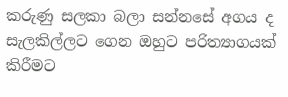කරුණු සලකා බලා සන්නසේ අගය ද සැලකිල්ලට ගෙන ඔහුට පරිත්‍යාගයක්‌ කිරීමට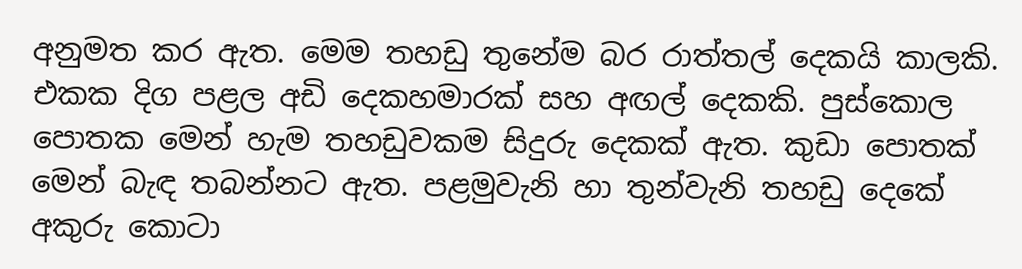අනුමත කර ඇත. මෙම තහඩු තුනේම බර රාත්තල් දෙකයි කාලකි. එකක දිග පළල අඩි දෙකහමාරක්‌ සහ අඟල් දෙකකි. පුස්‌කොල පොතක මෙන් හැම තහඩුවකම සිදුරු දෙකක්‌ ඇත. කුඩා පොතක්‌ මෙන් බැඳ තබන්නට ඇත. පළමුවැනි හා තුන්වැනි තහඩු දෙකේ අකුරු කොටා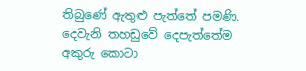තිබුණේ ඇතුළු පැත්තේ පමණි. දෙවැනි තහඩුවේ දෙපැත්තේම අකුරු කොටා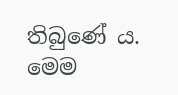තිබුණේ ය. මෙම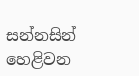සන්නසින් හෙළිවන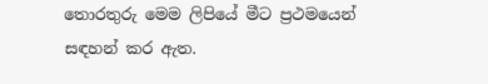තොරතුරු මෙම ලිපියේ මීට ප්‍රථමයෙන් සඳහන් කර ඇත.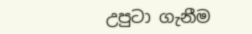උපුටා ගැනීම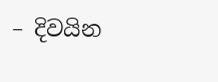– දිවයින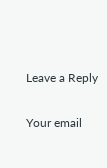Leave a Reply

Your email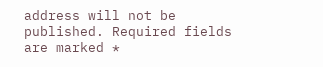address will not be published. Required fields are marked *